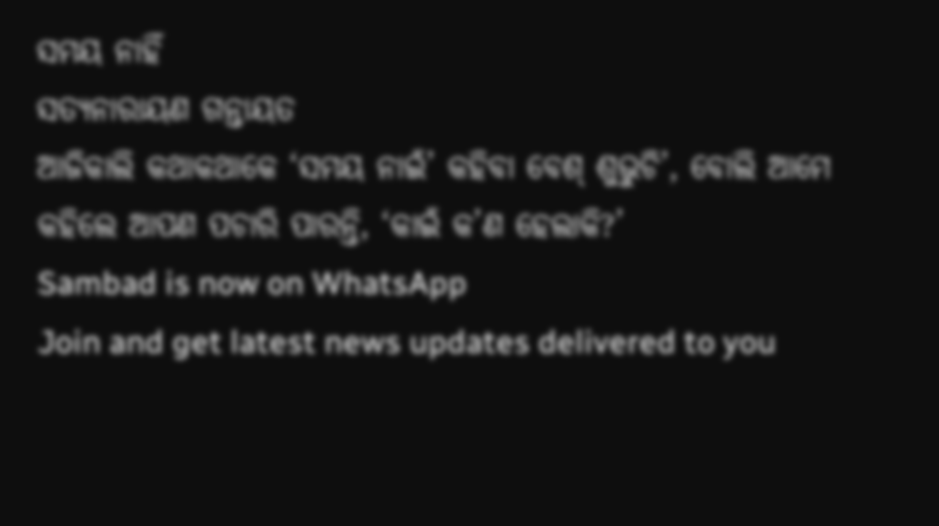ସମୟ ନାହିଁ
ସତ୍ୟନାରାୟଣ ଗନ୍ତାୟତ
ଆଜିକାଲି କଥାକଥାକେ ‘ସମୟ ନାଇଁ’ କହିବା ବେଶ୍ ଶୁଭୁଚି’, ବୋଲି ଆମେ କହିଲେ ଆପଣ ପଚାରି ପାରନ୍ତି, ‘କାଇଁ କ’ଣ ହେଲାକି?’
Sambad is now on WhatsApp
Join and get latest news updates delivered to you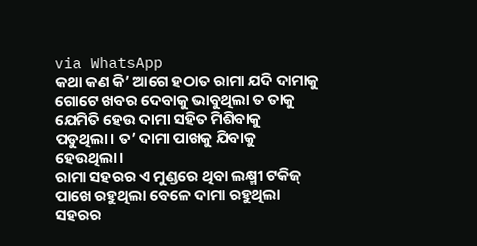via WhatsApp
କଥା କଣ କି’ ଆଗେ ହଠାତ ରାମା ଯଦି ଦାମାକୁ ଗୋଟେ ଖବର ଦେବାକୁ ଭାବୁଥିଲା ତ ତାକୁ ଯେମିତି ହେଉ ଦାମା ସହିତ ମିଶିବାକୁ ପଡୁଥିଲା। ତ’ ଦାମା ପାଖକୁ ଯିବାକୁ ହେଉଥିଲା।
ରାମା ସହରର ଏ ମୁଣ୍ଡରେ ଥିବା ଲକ୍ଷ୍ମୀ ଟକିଜ୍ ପାଖେ ରହୁଥିଲା ବେଳେ ଦାମା ରହୁଥିଲା ସହରର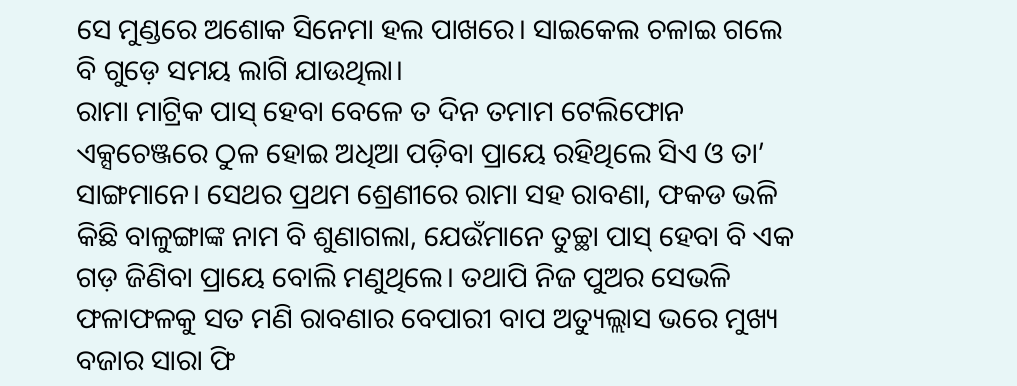ସେ ମୁଣ୍ଡରେ ଅଶୋକ ସିନେମା ହଲ ପାଖରେ। ସାଇକେଲ ଚଳାଇ ଗଲେ ବି ଗୁଡ଼େ ସମୟ ଲାଗି ଯାଉଥିଲା।
ରାମା ମାଟ୍ରିକ ପାସ୍ ହେବା ବେଳେ ତ ଦିନ ତମାମ ଟେଲିଫୋନ ଏକ୍ସଚେଞ୍ଜରେ ଠୁଳ ହୋଇ ଅଧିଆ ପଡ଼ିବା ପ୍ରାୟେ ରହିଥିଲେ ସିଏ ଓ ତା’ ସାଙ୍ଗମାନେ। ସେଥର ପ୍ରଥମ ଶ୍ରେଣୀରେ ରାମା ସହ ରାବଣା, ଫକଡ ଭଳି କିଛି ବାଳୁଙ୍ଗାଙ୍କ ନାମ ବି ଶୁଣାଗଲା, ଯେଉଁମାନେ ତୁଚ୍ଛା ପାସ୍ ହେବା ବି ଏକ ଗଡ଼ ଜିଣିବା ପ୍ରାୟେ ବୋଲି ମଣୁଥିଲେ। ତଥାପି ନିଜ ପୁଅର ସେଭଳି ଫଳାଫଳକୁ ସତ ମଣି ରାବଣାର ବେପାରୀ ବାପ ଅତ୍ୟୁଲ୍ଲାସ ଭରେ ମୁଖ୍ୟ ବଜାର ସାରା ଫି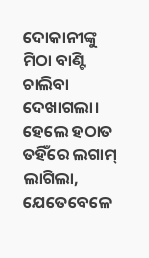ଦୋକାନୀଙ୍କୁ ମିଠା ବାଣ୍ଟି ଚାଲିବା ଦେଖାଗଲା। ହେଲେ ହଠାତ ତହିଁରେ ଲଗାମ୍ ଲାଗିଲା, ଯେତେବେଳେ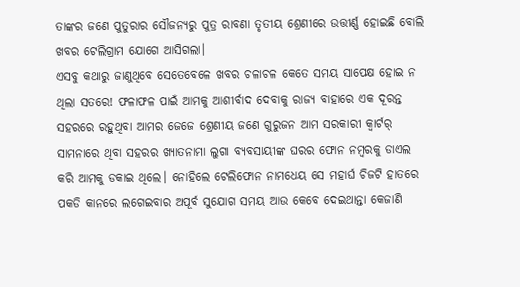ତାଙ୍କର ଜଣେ ପୁତୁରାର ସୌଜନ୍ୟରୁ ପୁତ୍ର ରାବଣା ତୃତୀୟ ଶ୍ରେଣୀରେ ଉତ୍ତୀର୍ଣ୍ଣ ହୋଇଛି ବୋଲି ଖବର ଟେଲିଗ୍ରାମ ଯୋଗେ ଆସିଗଲା।
ଏସବୁ କଥାରୁ ଜାଣୁଥିବେ ସେତେବେଳେ ଖବର ଚଳାଚଳ କେତେ ସମୟ ସାପେକ୍ଷ ହୋଇ ନ ଥିଲା ସତରେ! ଫଳାଫଳ ପାଇଁ ଆମକୁ ଆଶୀର୍ବାଦ ଦେବାକୁ ରାଜ୍ୟ ବାହାରେ ଏକ ଦୂରନ୍ତ ସହରରେ ରହୁଥିବା ଆମର ଜେଜେ ଶ୍ରେଣୀୟ ଜଣେ ଗୁରୁଜନ ଆମ ସରକାରୀ କ୍ବାର୍ଟର୍ ସାମନାରେ ଥିବା ସହରର ଖ୍ୟାତନାମା ଲୁଗା ବ୍ୟବସାୟୀଙ୍କ ଘରର ଫୋନ ନମ୍ବରକୁ ଡାଏଲ କରି ଆମକୁ ଡକାଇ ଥିଲେ। ନୋହିଲେ ଟେଲିଫୋନ ନାମଧେୟ ସେ ମହାର୍ଘ ଚିଜଟି ହାତରେ ପକଡି କାନରେ ଲଗେଇବାର ଅପୂର୍ବ ସୁଯୋଗ ସମୟ ଆଉ କେବେ ଦେଇଥାନ୍ତା କେଜାଣି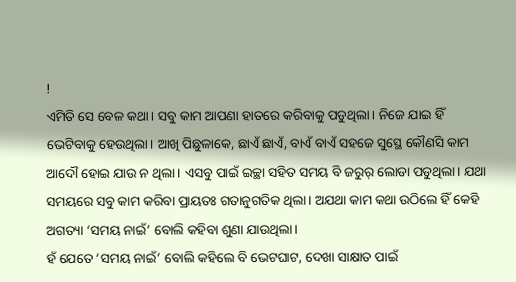!
ଏମିତି ସେ ବେଳ କଥା। ସବୁ କାମ ଆପଣା ହାତରେ କରିବାକୁ ପଡୁଥିଲା। ନିଜେ ଯାଇ ହିଁ ଭେଟିବାକୁ ହେଉଥିଲା। ଆଖି ପିଛୁଳାକେ, ଛାଏଁ ଛାଏଁ, ବାଏଁ ବାଏଁ ସହଜେ ସୁସ୍ଥେ କୌଣସି କାମ ଆଦୌ ହୋଇ ଯାଉ ନ ଥିଲା। ଏସବୁ ପାଇଁ ଇଚ୍ଛା ସହିତ ସମୟ ବି ଜରୁର୍ ଲୋଡା ପଡୁଥିଲା। ଯଥା ସମୟରେ ସବୁ କାମ କରିବା ପ୍ରାୟତଃ ଗତାନୁଗତିକ ଥିଲା। ଅଯଥା କାମ କଥା ଉଠିଲେ ହିଁ କେହି ଅଗତ୍ୟା ‘ସମୟ ନାଇଁ’ ବୋଲି କହିବା ଶୁଣା ଯାଉଥିଲା।
ହଁ ଯେତେ ‘ସମୟ ନାଇଁ’ ବୋଲି କହିଲେ ବି ଭେଟଘାଟ, ଦେଖା ସାକ୍ଷାତ ପାଇଁ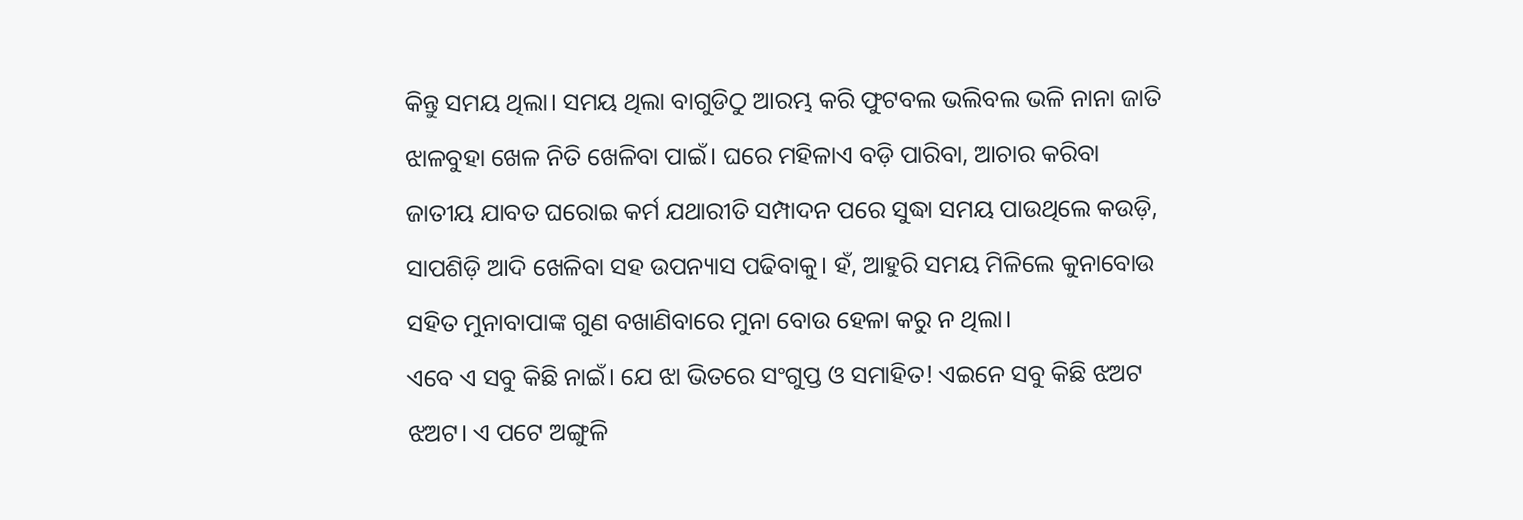କିନ୍ତୁ ସମୟ ଥିଲା। ସମୟ ଥିଲା ବାଗୁଡିଠୁ ଆରମ୍ଭ କରି ଫୁଟବଲ ଭଲିବଲ ଭଳି ନାନା ଜାତି ଝାଳବୁହା ଖେଳ ନିତି ଖେଳିବା ପାଇଁ। ଘରେ ମହିଳାଏ ବଡ଼ି ପାରିବା, ଆଚାର କରିବା ଜାତୀୟ ଯାବତ ଘରୋଇ କର୍ମ ଯଥାରୀତି ସମ୍ପାଦନ ପରେ ସୁଦ୍ଧା ସମୟ ପାଉଥିଲେ କଉଡ଼ି, ସାପଶିଡ଼ି ଆଦି ଖେଳିବା ସହ ଉପନ୍ୟାସ ପଢିବାକୁ। ହଁ, ଆହୁରି ସମୟ ମିଳିଲେ କୁନାବୋଉ ସହିତ ମୁନାବାପାଙ୍କ ଗୁଣ ବଖାଣିବାରେ ମୁନା ବୋଉ ହେଳା କରୁ ନ ଥିଲା।
ଏବେ ଏ ସବୁ କିଛି ନାଇଁ। ଯେ ଝା ଭିତରେ ସଂଗୁପ୍ତ ଓ ସମାହିତ! ଏଇନେ ସବୁ କିଛି ଝଅଟ ଝଅଟ। ଏ ପଟେ ଅଙ୍ଗୁଳି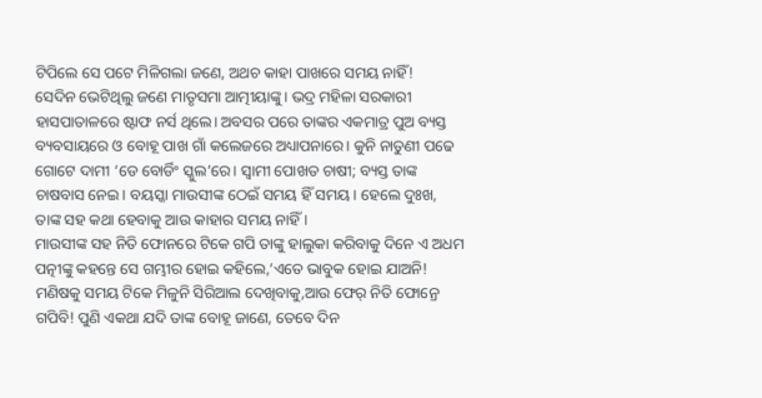ଟିପିଲେ ସେ ପଟେ ମିଳିଗଲା ଜଣେ, ଅଥଚ କାହା ପାଖରେ ସମୟ ନାହିଁ!
ସେଦିନ ଭେଟିଥିଲୁ ଜଣେ ମାତୃସମା ଆତ୍ମୀୟାଙ୍କୁ। ଭଦ୍ର ମହିଳା ସରକାରୀ ହାସପାତାଳରେ ଷ୍ଟାଫ ନର୍ସ ଥିଲେ। ଅବସର ପରେ ତାଙ୍କର ଏକମାତ୍ର ପୁଅ ବ୍ୟସ୍ତ ବ୍ୟବସାୟରେ ଓ ବୋହୂ ପାଖ ଗାଁ କଲେଜରେ ଅଧ୍ୟାପନାରେ। କୁନି ନାତୁଣୀ ପଢେ ଗୋଟେ ଦାମୀ ‘ଡେ ବୋର୍ଡିଂ ସ୍କୁଲ’ରେ। ସ୍ୱାମୀ ପୋଖତ ଚାଷୀ; ବ୍ୟସ୍ତ ତାଙ୍କ ଚାଷବାସ ନେଇ। ବୟସ୍କା ମାଉସୀଙ୍କ ଠେଇଁ ସମୟ ହିଁ ସମୟ। ହେଲେ ଦୁଃଖ, ତାଙ୍କ ସହ କଥା ହେବାକୁ ଆଉ କାହାର ସମୟ ନାହିଁ।
ମାଉସୀଙ୍କ ସହ ନିତି ଫୋନରେ ଟିକେ ଗପି ତାଙ୍କୁ ହାଲୁକା କରିବାକୁ ଦିନେ ଏ ଅଧମ ପତ୍ନୀଙ୍କୁ କହନ୍ତେ ସେ ଗମ୍ଭୀର ହୋଇ କହିଲେ,‘ଏତେ ଭାବୁକ ହୋଇ ଯାଅନି! ମଣିଷକୁ ସମୟ ଟିକେ ମିଳୁନି ସିରିଆଲ ଦେଖିବାକୁ,ଆଉ ଫେର୍ ନିତି ଫୋନ୍ରେ ଗପିବି! ପୁଣି ଏକଥା ଯଦି ତାଙ୍କ ବୋହୂ ଜାଣେ, ତେବେ ଦିନ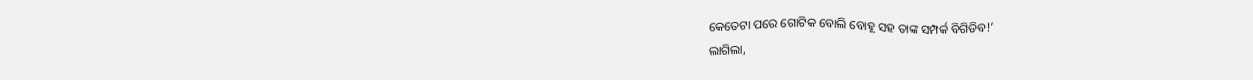କେତେଟା ପରେ ଗୋଟିକ ବୋଲି ବୋହୂ ସହ ତାଙ୍କ ସମ୍ପର୍କ ବିଗିଡିବ!’
ଲାଗିଲା,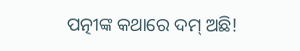ପତ୍ନୀଙ୍କ କଥାରେ ଦମ୍ ଅଛି!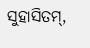ସୁହାସିତମ୍,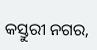କସ୍ତୁରୀ ନଗର,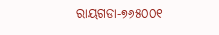ରାୟଗଡା-୭୬୫୦୦୧